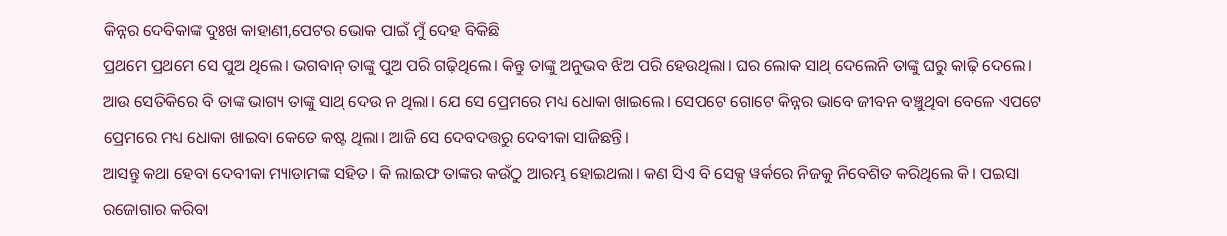କିନ୍ନର ଦେବିକାଙ୍କ ଦୁଃଖ କାହାଣୀ,ପେଟର ଭୋକ ପାଇଁ ମୁଁ ଦେହ ବିକିଛି
ପ୍ରଥମେ ପ୍ରଥମେ ସେ ପୁଅ ଥିଲେ। ଭଗବାନ୍ ତାଙ୍କୁ ପୁଅ ପରି ଗଢ଼ିଥିଲେ। କିନ୍ତୁ ତାଙ୍କୁ ଅନୁଭବ ଝିଅ ପରି ହେଉଥିଲା। ଘର ଲୋକ ସାଥ୍ ଦେଲେନି ତାଙ୍କୁ ଘରୁ କାଢ଼ି ଦେଲେ। ଆଉ ସେତିକିରେ ବି ତାଙ୍କ ଭାଗ୍ୟ ତାଙ୍କୁ ସାଥ୍ ଦେଉ ନ ଥିଲା। ଯେ ସେ ପ୍ରେମରେ ମଧ୍ୟ ଧୋକା ଖାଇଲେ। ସେପଟେ ଗୋଟେ କିନ୍ନର ଭାବେ ଜୀବନ ବଞ୍ଚୁଥିବା ବେଳେ ଏପଟେ ପ୍ରେମରେ ମଧ୍ୟ ଧୋକା ଖାଇବା କେତେ କଷ୍ଟ ଥିଲା। ଆଜି ସେ ଦେବଦତ୍ତରୁ ଦେବୀକା ସାଜିଛନ୍ତି।
ଆସନ୍ତୁ କଥା ହେବା ଦେବୀକା ମ୍ୟାଡାମଙ୍କ ସହିତ। କି ଲାଇଫ ତାଙ୍କର କଉଁଠୁ ଆରମ୍ଭ ହୋଇଥଲା। କଣ ସିଏ ବି ସେକ୍ସ ୱର୍କରେ ନିଜକୁ ନିବେଶିତ କରିଥିଲେ କି। ପଇସା ରଜୋଗାର କରିବା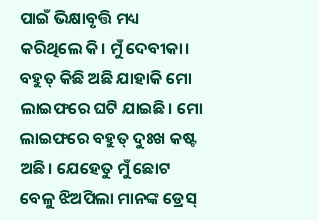ପାଇଁ ଭିକ୍ଷାବୃତ୍ତି ମଧ୍ୟ କରିଥିଲେ କି। ମୁଁ ଦେବୀକା। ବହୁତ୍ କିଛି ଅଛି ଯାହାକି ମୋ ଲାଇଫରେ ଘଟି ଯାଇଛି। ମୋ ଲାଇଫରେ ବହୁତ୍ ଦୁଃଖ କଷ୍ଟ ଅଛି। ଯେହେତୁ ମୁଁ ଛୋଟ ବେଳୁ ଝିଅପିଲା ମାନଙ୍କ ଡ୍ରେସ୍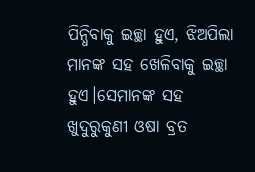ପିନ୍ଧିବାକୁ ଇଚ୍ଛା ହୁଏ, ଝିଅପିଲା ମାନଙ୍କ ସହ ଖେଳିବାକୁ ଇଚ୍ଛା ହୁଏ।ସେମାନଙ୍କ ସହ ଖୁଦୁରୁକୁଣୀ ଓଷା ବ୍ରତ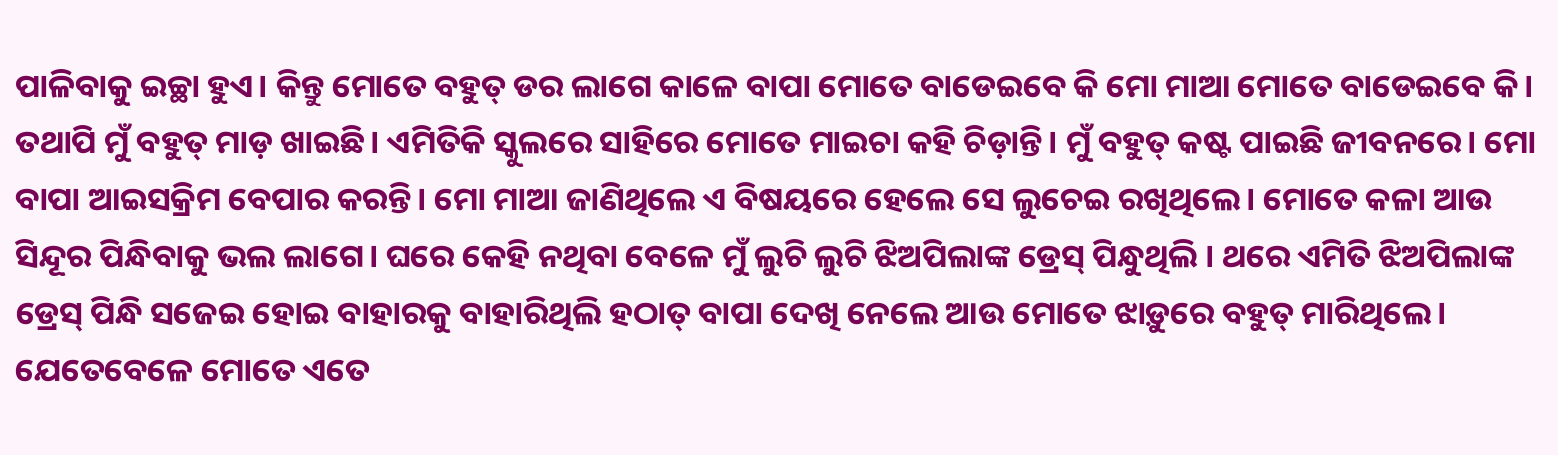ପାଳିବାକୁ ଇଚ୍ଛା ହୁଏ। କିନ୍ତୁ ମୋତେ ବହୁତ୍ ଡର ଲାଗେ କାଳେ ବାପା ମୋତେ ବାଡେଇବେ କି ମୋ ମାଆ ମୋତେ ବାଡେଇବେ କି।
ତଥାପି ମୁଁ ବହୁତ୍ ମାଡ଼ ଖାଇଛି। ଏମିତିକି ସ୍କୁଲରେ ସାହିରେ ମୋତେ ମାଇଚା କହି ଚିଡ଼ାନ୍ତି। ମୁଁ ବହୁତ୍ କଷ୍ଟ ପାଇଛି ଜୀବନରେ। ମୋ ବାପା ଆଇସକ୍ରିମ ବେପାର କରନ୍ତି। ମୋ ମାଆ ଜାଣିଥିଲେ ଏ ବିଷୟରେ ହେଲେ ସେ ଲୁଚେଇ ରଖିଥିଲେ। ମୋତେ କଳା ଆଉ ସିନ୍ଦୂର ପିନ୍ଧିବାକୁ ଭଲ ଲାଗେ। ଘରେ କେହି ନଥିବା ବେଳେ ମୁଁ ଲୁଚି ଲୁଚି ଝିଅପିଲାଙ୍କ ଡ୍ରେସ୍ ପିନ୍ଧୁଥିଲି । ଥରେ ଏମିତି ଝିଅପିଲାଙ୍କ ଡ୍ରେସ୍ ପିନ୍ଧି ସଜେଇ ହୋଇ ବାହାରକୁ ବାହାରିଥିଲି ହଠାତ୍ ବାପା ଦେଖି ନେଲେ ଆଉ ମୋତେ ଝାଡ଼ୁରେ ବହୁତ୍ ମାରିଥିଲେ।
ଯେତେବେଳେ ମୋତେ ଏତେ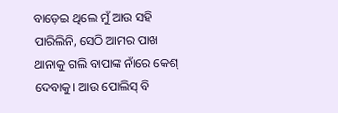ବାଡ଼େଇ ଥିଲେ ମୁଁ ଆଉ ସହି ପାରିଲିନି, ସେଠି ଆମର ପାଖ ଥାନାକୁ ଗଲି ବାପାଙ୍କ ନାଁରେ କେଶ୍ ଦେବାକୁ। ଆଉ ପୋଲିସ୍ ବି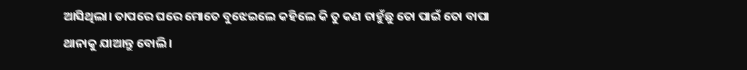ଆସିଥିଲା। ତାପରେ ଘରେ ମୋତେ ବୁଝେଇଲେ କହିଲେ କି ତୁ କଣ ଚାହୁଁଛୁ ତୋ ପାଇଁ ତୋ ବାପା ଥାନାକୁ ଯାଆନ୍ତୁ ବୋଲି।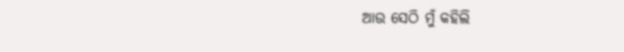ଆଉ ସେଠି ମୁଁ କହିଲି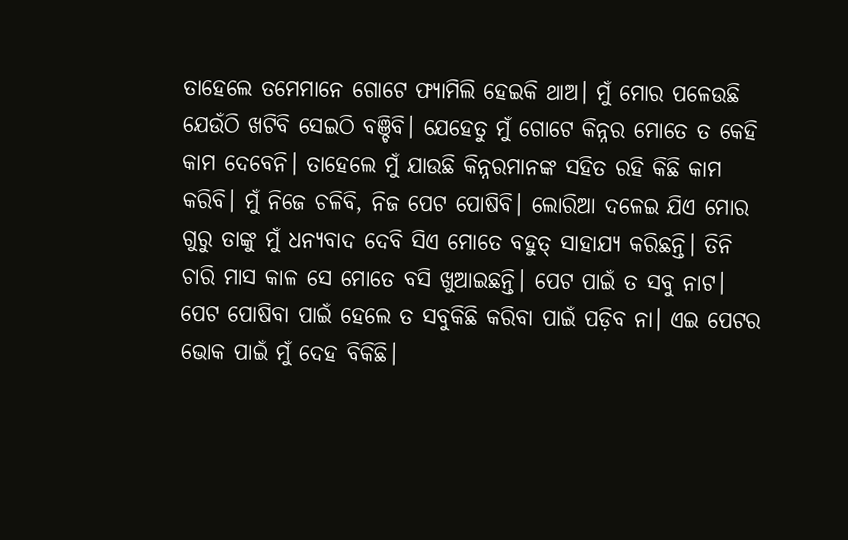ତାହେଲେ ତମେମାନେ ଗୋଟେ ଫ୍ୟାମିଲି ହେଇକି ଥାଅ। ମୁଁ ମୋର ପଳେଉଛି ଯେଉଁଠି ଖଟିବି ସେଇଠି ବଞ୍ଚିବି। ଯେହେତୁ ମୁଁ ଗୋଟେ କିନ୍ନର ମୋତେ ତ କେହି କାମ ଦେବେନି। ତାହେଲେ ମୁଁ ଯାଉଛି କିନ୍ନରମାନଙ୍କ ସହିତ ରହି କିଛି କାମ କରିବି। ମୁଁ ନିଜେ ଚଳିବି, ନିଜ ପେଟ ପୋଷିବି। ଲୋରିଆ ଦଳେଇ ଯିଏ ମୋର ଗୁରୁ ତାଙ୍କୁ ମୁଁ ଧନ୍ୟବାଦ ଦେବି ସିଏ ମୋତେ ବହୁତ୍ ସାହାଯ୍ୟ କରିଛନ୍ତି। ତିନି ଚାରି ମାସ କାଳ ସେ ମୋତେ ବସି ଖୁଆଇଛନ୍ତି। ପେଟ ପାଇଁ ତ ସବୁ ନାଟ।
ପେଟ ପୋଷିବା ପାଇଁ ହେଲେ ତ ସବୁକିଛି କରିବା ପାଇଁ ପଡ଼ିବ ନା। ଏଇ ପେଟର ଭୋକ ପାଇଁ ମୁଁ ଦେହ ବିକିଛି।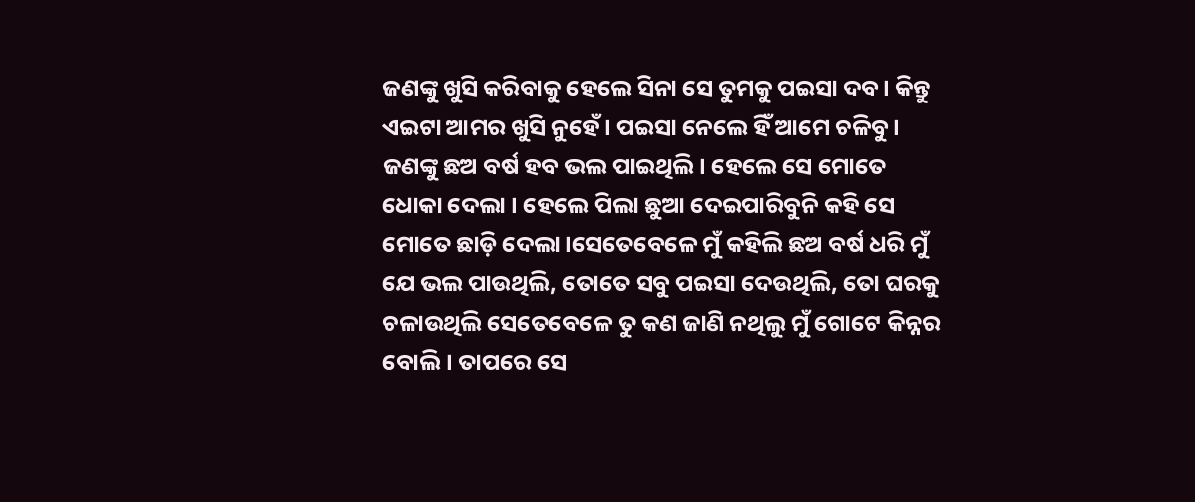ଜଣଙ୍କୁ ଖୁସି କରିବାକୁ ହେଲେ ସିନା ସେ ତୁମକୁ ପଇସା ଦବ। କିନ୍ତୁ ଏଇଟା ଆମର ଖୁସି ନୁହେଁ। ପଇସା ନେଲେ ହିଁ ଆମେ ଚଳିବୁ। ଜଣଙ୍କୁ ଛଅ ବର୍ଷ ହବ ଭଲ ପାଇଥିଲି। ହେଲେ ସେ ମୋତେ ଧୋକା ଦେଲା । ହେଲେ ପିଲା ଛୁଆ ଦେଇପାରିବୁନି କହି ସେ ମୋତେ ଛାଡ଼ି ଦେଲା।ସେତେବେଳେ ମୁଁ କହିଲି ଛଅ ବର୍ଷ ଧରି ମୁଁ ଯେ ଭଲ ପାଉଥିଲି, ତୋତେ ସବୁ ପଇସା ଦେଉଥିଲି, ତୋ ଘରକୁ ଚଳାଉଥିଲି ସେତେବେଳେ ତୁ କଣ ଜାଣି ନଥିଲୁ ମୁଁ ଗୋଟେ କିନ୍ନର ବୋଲି। ତାପରେ ସେ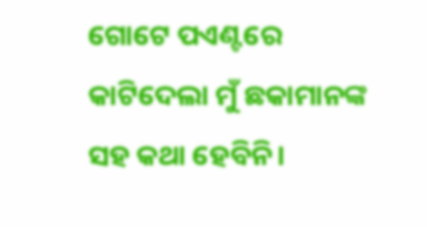ଗୋଟେ ପଏଣ୍ଟରେ କାଟିଦେଲା ମୁଁ ଛକାମାନଙ୍କ ସହ କଥା ହେବିନି।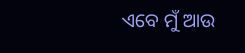ଏବେ ମୁଁ ଆଉ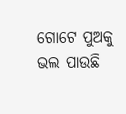ଗୋଟେ ପୁଅକୁ ଭଲ ପାଉଛି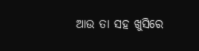ଆଉ ତା ସହ ଖୁସିରେ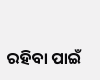ରହିବା ପାଇଁ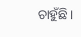ଚାହୁଁଛି।